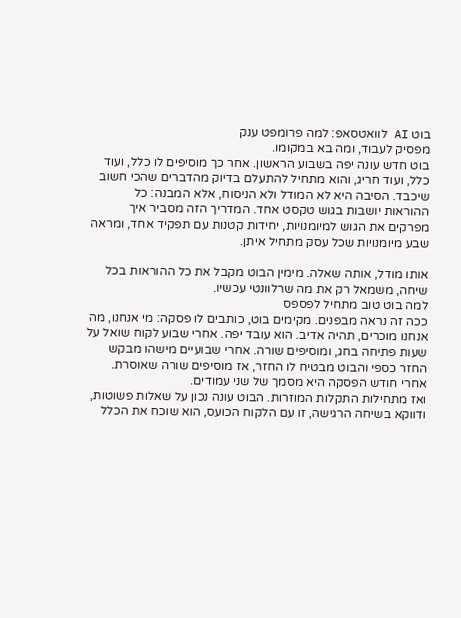בוט AI לוואטסאפ: למה פרומפט ענק
מפסיק לעבוד, ומה בא במקומו.
בוט חדש עונה יפה בשבוע הראשון. אחר כך מוסיפים לו כלל, ועוד כלל, ועוד חריג, והוא מתחיל להתעלם בדיוק מהדברים שהכי חשוב שיכבד. הסיבה היא לא המודל ולא הניסוח, אלא המבנה: כל ההוראות יושבות בגוש טקסט אחד. המדריך הזה מסביר איך מפרקים את הגוש למיומנויות, יחידות קטנות עם תפקיד אחד, ומראה שבע מיומנויות שכל עסק מתחיל איתן.

אותו מודל, אותה שאלה. מימין הבוט מקבל את כל ההוראות בכל שיחה, משמאל רק את מה שרלוונטי עכשיו.
למה בוט טוב מתחיל לפספס
ככה זה נראה מבפנים. מקימים בוט, כותבים לו פסקה: מי אנחנו, מה אנחנו מוכרים, תהיה אדיב. הוא עובד יפה. אחרי שבוע לקוח שואל על שעות פתיחה בחג, ומוסיפים שורה. אחרי שבועיים מישהו מבקש החזר כספי והבוט מבטיח לו החזר, אז מוסיפים שורה שאוסרת. אחרי חודש הפסקה היא מסמך של שני עמודים.
ואז מתחילות התקלות המוזרות. הבוט עונה נכון על שאלות פשוטות, ודווקא בשיחה הרגישה, זו עם הלקוח הכועס, הוא שוכח את הכלל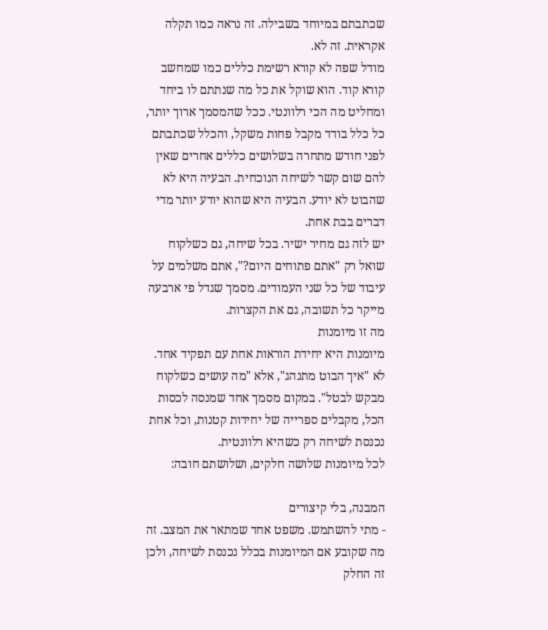שכתבתם במיוחד בשבילה. זה נראה כמו תקלה אקראית. זה לא.
מודל שפה לא קורא רשימת כללים כמו שמחשב קורא קוד. הוא שוקל את כל מה שנתתם לו ביחד ומחליט מה הכי רלוונטי. ככל שהמסמך ארוך יותר, כל כלל בודד מקבל פחות משקל, והכלל שכתבתם לפני חודש מתחרה בשלושים כללים אחרים שאין להם שום קשר לשיחה הנוכחית. הבעיה היא לא שהבוט לא יודע. הבעיה היא שהוא יודע יותר מדי דברים בבת אחת.
יש לזה גם מחיר ישיר. בכל שיחה, גם כשלקוח שואל רק "אתם פתוחים היום?", אתם משלמים על עיבוד של כל שני העמודים. מסמך שגדל פי ארבעה מייקר כל תשובה, גם את הקצרות.
מה זו מיומנות
מיומנות היא יחידת הוראות אחת עם תפקיד אחד. לא "איך הבוט מתנהג", אלא "מה עושים כשלקוח מבקש לבטל". במקום מסמך אחד שמנסה לכסות הכל, מקבלים ספרייה של יחידות קטנות, וכל אחת נכנסת לשיחה רק כשהיא רלוונטית.
לכל מיומנות שלושה חלקים, ושלושתם חובה:

המבנה, בלי קיצורים
- מתי להשתמש. משפט אחד שמתאר את המצב. זה מה שקובע אם המיומנות בכלל נכנסת לשיחה, ולכן זה החלק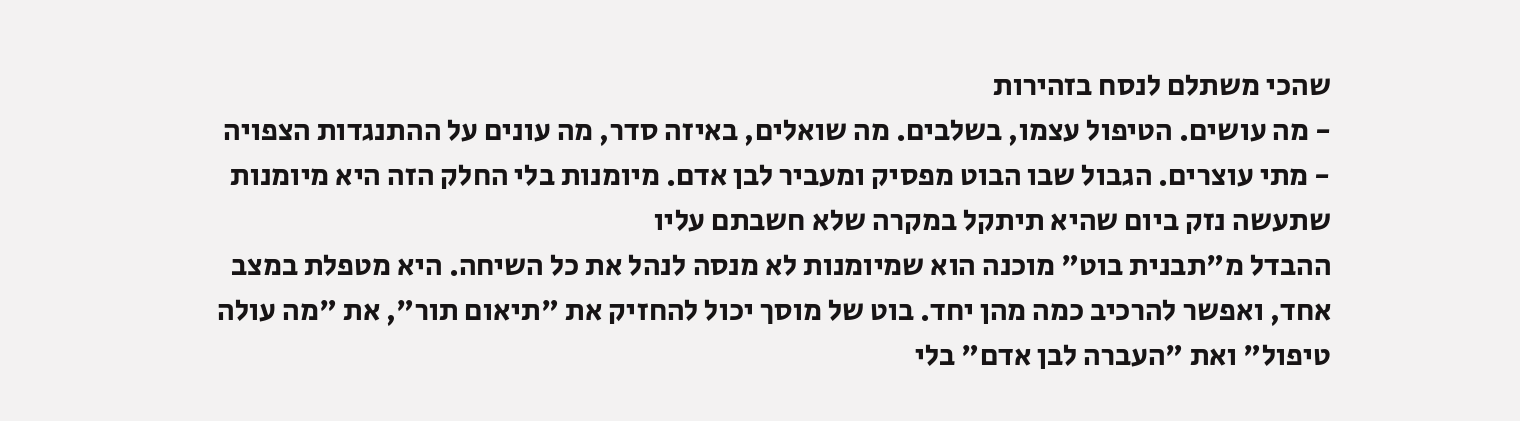שהכי משתלם לנסח בזהירות
- מה עושים. הטיפול עצמו, בשלבים. מה שואלים, באיזה סדר, מה עונים על ההתנגדות הצפויה
- מתי עוצרים. הגבול שבו הבוט מפסיק ומעביר לבן אדם. מיומנות בלי החלק הזה היא מיומנות שתעשה נזק ביום שהיא תיתקל במקרה שלא חשבתם עליו
ההבדל מ"תבנית בוט" מוכנה הוא שמיומנות לא מנסה לנהל את כל השיחה. היא מטפלת במצב אחד, ואפשר להרכיב כמה מהן יחד. בוט של מוסך יכול להחזיק את "תיאום תור", את "מה עולה טיפול" ואת "העברה לבן אדם" בלי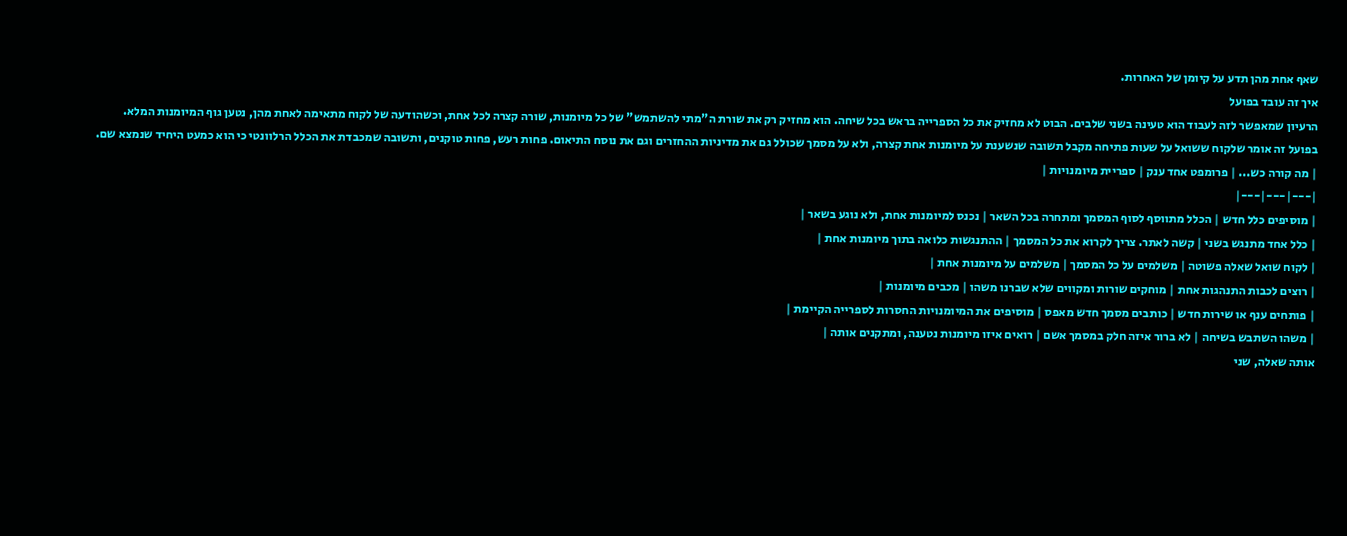שאף אחת מהן תדע על קיומן של האחרות.
איך זה עובד בפועל
הרעיון שמאפשר לזה לעבוד הוא טעינה בשני שלבים. הבוט לא מחזיק את כל הספרייה בראש בכל שיחה. הוא מחזיק רק את שורת ה"מתי להשתמש" של כל מיומנות, שורה קצרה לכל אחת, וכשהודעה של לקוח מתאימה לאחת מהן, נטען גוף המיומנות המלא.
בפועל זה אומר שלקוח ששואל על שעות פתיחה מקבל תשובה שנשענת על מיומנות אחת קצרה, ולא על מסמך שכולל גם את מדיניות ההחזרים וגם את נוסח התיאום. פחות רעש, פחות טוקנים, ותשובה שמכבדת את הכלל הרלוונטי כי הוא כמעט היחיד שנמצא שם.
| מה קורה כש... | פרומפט אחד ענק | ספריית מיומנויות |
|---|---|---|
| מוסיפים כלל חדש | הכלל מתווסף לסוף המסמך ומתחרה בכל השאר | נכנס למיומנות אחת, ולא נוגע בשאר |
| כלל אחד מתנגש בשני | קשה לאתר. צריך לקרוא את כל המסמך | ההתנגשות כלואה בתוך מיומנות אחת |
| לקוח שואל שאלה פשוטה | משלמים על כל המסמך | משלמים על מיומנות אחת |
| רוצים לכבות התנהגות אחת | מוחקים שורות ומקווים שלא שברנו משהו | מכבים מיומנות |
| פותחים ענף או שירות חדש | כותבים מסמך חדש מאפס | מוסיפים את המיומנויות החסרות לספרייה הקיימת |
| משהו השתבש בשיחה | לא ברור איזה חלק במסמך אשם | רואים איזו מיומנות נטענה, ומתקנים אותה |
אותה שאלה, שני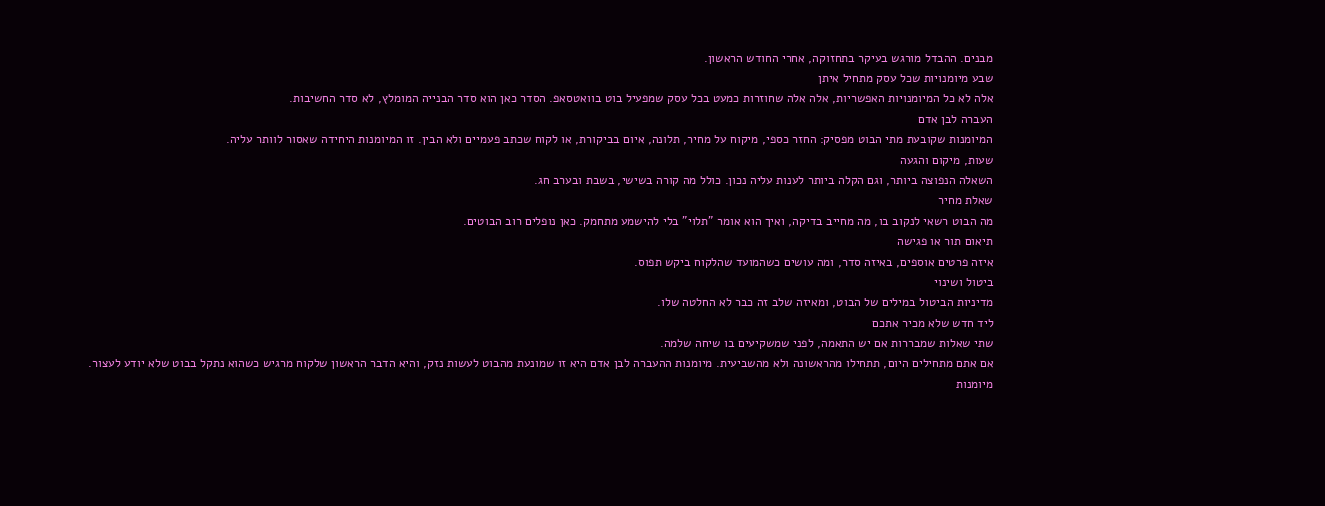מבנים. ההבדל מורגש בעיקר בתחזוקה, אחרי החודש הראשון.
שבע מיומנויות שכל עסק מתחיל איתן
אלה לא כל המיומנויות האפשריות, אלה אלה שחוזרות כמעט בכל עסק שמפעיל בוט בוואטסאפ. הסדר כאן הוא סדר הבנייה המומלץ, לא סדר החשיבות.
העברה לבן אדם
המיומנות שקובעת מתי הבוט מפסיק: החזר כספי, מיקוח על מחיר, תלונה, איום בביקורת, או לקוח שכתב פעמיים ולא הבין. זו המיומנות היחידה שאסור לוותר עליה.
שעות, מיקום והגעה
השאלה הנפוצה ביותר, וגם הקלה ביותר לענות עליה נכון. כולל מה קורה בשישי, בשבת ובערב חג.
שאלת מחיר
מה הבוט רשאי לנקוב בו, מה מחייב בדיקה, ואיך הוא אומר "תלוי" בלי להישמע מתחמק. כאן נופלים רוב הבוטים.
תיאום תור או פגישה
איזה פרטים אוספים, באיזה סדר, ומה עושים כשהמועד שהלקוח ביקש תפוס.
ביטול ושינוי
מדיניות הביטול במילים של הבוט, ומאיזה שלב זה כבר לא החלטה שלו.
ליד חדש שלא מכיר אתכם
שתי שאלות שמבררות אם יש התאמה, לפני שמשקיעים בו שיחה שלמה.
אם אתם מתחילים היום, תתחילו מהראשונה ולא מהשביעית. מיומנות ההעברה לבן אדם היא זו שמונעת מהבוט לעשות נזק, והיא הדבר הראשון שלקוח מרגיש כשהוא נתקל בבוט שלא יודע לעצור.
מיומנות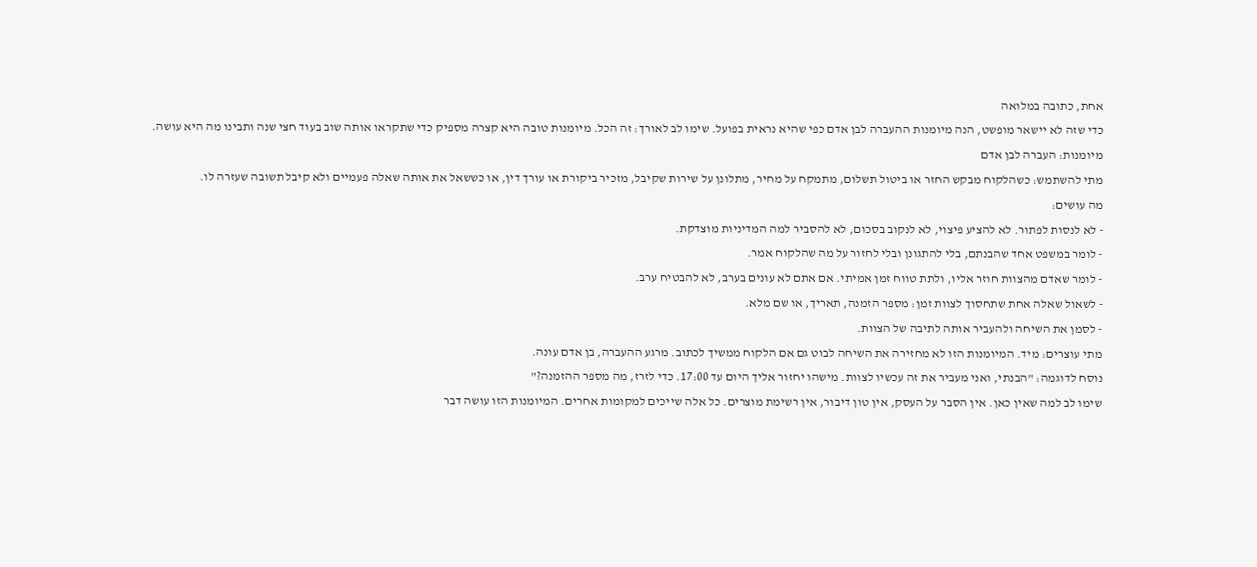אחת, כתובה במלואה
כדי שזה לא יישאר מופשט, הנה מיומנות ההעברה לבן אדם כפי שהיא נראית בפועל. שימו לב לאורך: זה הכל. מיומנות טובה היא קצרה מספיק כדי שתקראו אותה שוב בעוד חצי שנה ותבינו מה היא עושה.
מיומנות: העברה לבן אדם
מתי להשתמש: כשהלקוח מבקש החזר או ביטול תשלום, מתמקח על מחיר, מתלונן על שירות שקיבל, מזכיר ביקורת או עורך דין, או כששאל את אותה שאלה פעמיים ולא קיבל תשובה שעזרה לו.
מה עושים:
- לא לנסות לפתור. לא להציע פיצוי, לא לנקוב בסכום, לא להסביר למה המדיניות מוצדקת.
- לומר במשפט אחד שהבנתם, בלי להתגונן ובלי לחזור על מה שהלקוח אמר.
- לומר שאדם מהצוות חוזר אליו, ולתת טווח זמן אמיתי. אם אתם לא עונים בערב, לא להבטיח ערב.
- לשאול שאלה אחת שתחסוך לצוות זמן: מספר הזמנה, תאריך, או שם מלא.
- לסמן את השיחה ולהעביר אותה לתיבה של הצוות.
מתי עוצרים: מיד. המיומנות הזו לא מחזירה את השיחה לבוט גם אם הלקוח ממשיך לכתוב. מרגע ההעברה, בן אדם עונה.
נוסח לדוגמה: "הבנתי, ואני מעביר את זה עכשיו לצוות. מישהו יחזור אליך היום עד 17:00. כדי לזרז, מה מספר ההזמנה?"
שימו לב למה שאין כאן. אין הסבר על העסק, אין טון דיבור, אין רשימת מוצרים. כל אלה שייכים למקומות אחרים. המיומנות הזו עושה דבר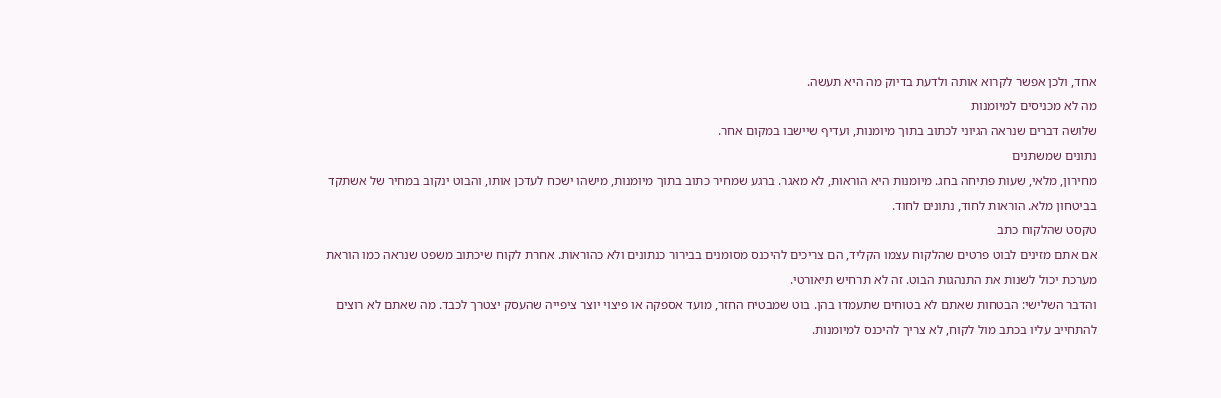אחד, ולכן אפשר לקרוא אותה ולדעת בדיוק מה היא תעשה.
מה לא מכניסים למיומנות
שלושה דברים שנראה הגיוני לכתוב בתוך מיומנות, ועדיף שיישבו במקום אחר.
נתונים שמשתנים
מחירון, מלאי, שעות פתיחה בחג. מיומנות היא הוראות, לא מאגר. ברגע שמחיר כתוב בתוך מיומנות, מישהו ישכח לעדכן אותו, והבוט ינקוב במחיר של אשתקד בביטחון מלא. הוראות לחוד, נתונים לחוד.
טקסט שהלקוח כתב
אם אתם מזינים לבוט פרטים שהלקוח עצמו הקליד, הם צריכים להיכנס מסומנים בבירור כנתונים ולא כהוראות. אחרת לקוח שיכתוב משפט שנראה כמו הוראת מערכת יכול לשנות את התנהגות הבוט. זה לא תרחיש תיאורטי.
והדבר השלישי: הבטחות שאתם לא בטוחים שתעמדו בהן. בוט שמבטיח החזר, מועד אספקה או פיצוי יוצר ציפייה שהעסק יצטרך לכבד. מה שאתם לא רוצים להתחייב עליו בכתב מול לקוח, לא צריך להיכנס למיומנות.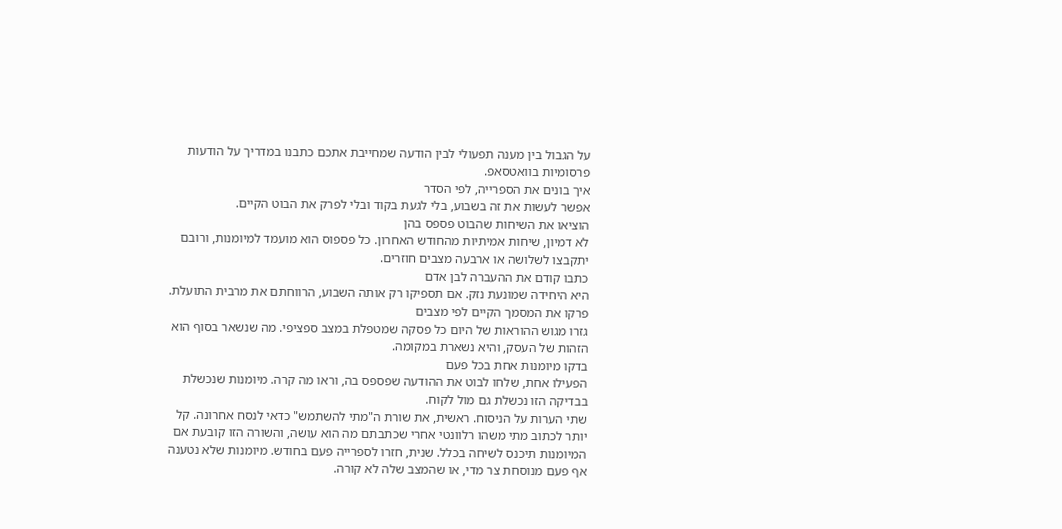על הגבול בין מענה תפעולי לבין הודעה שמחייבת אתכם כתבנו במדריך על הודעות פרסומיות בוואטסאפ.
איך בונים את הספרייה, לפי הסדר
אפשר לעשות את זה בשבוע, בלי לגעת בקוד ובלי לפרק את הבוט הקיים.
הוציאו את השיחות שהבוט פספס בהן
לא דמיון, שיחות אמיתיות מהחודש האחרון. כל פספוס הוא מועמד למיומנות, ורובם יתקבצו לשלושה או ארבעה מצבים חוזרים.
כתבו קודם את ההעברה לבן אדם
היא היחידה שמונעת נזק. אם תספיקו רק אותה השבוע, הרווחתם את מרבית התועלת.
פרקו את המסמך הקיים לפי מצבים
גזרו מגוש ההוראות של היום כל פסקה שמטפלת במצב ספציפי. מה שנשאר בסוף הוא הזהות של העסק, והיא נשארת במקומה.
בדקו מיומנות אחת בכל פעם
הפעילו אחת, שלחו לבוט את ההודעה שפספס בה, וראו מה קרה. מיומנות שנכשלת בבדיקה הזו נכשלת גם מול לקוח.
שתי הערות על הניסוח. ראשית, את שורת ה"מתי להשתמש" כדאי לנסח אחרונה. קל יותר לכתוב מתי משהו רלוונטי אחרי שכתבתם מה הוא עושה, והשורה הזו קובעת אם המיומנות תיכנס לשיחה בכלל. שנית, חזרו לספרייה פעם בחודש. מיומנות שלא נטענה אף פעם מנוסחת צר מדי, או שהמצב שלה לא קורה.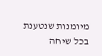מיומנות שנטענת בכל שיחה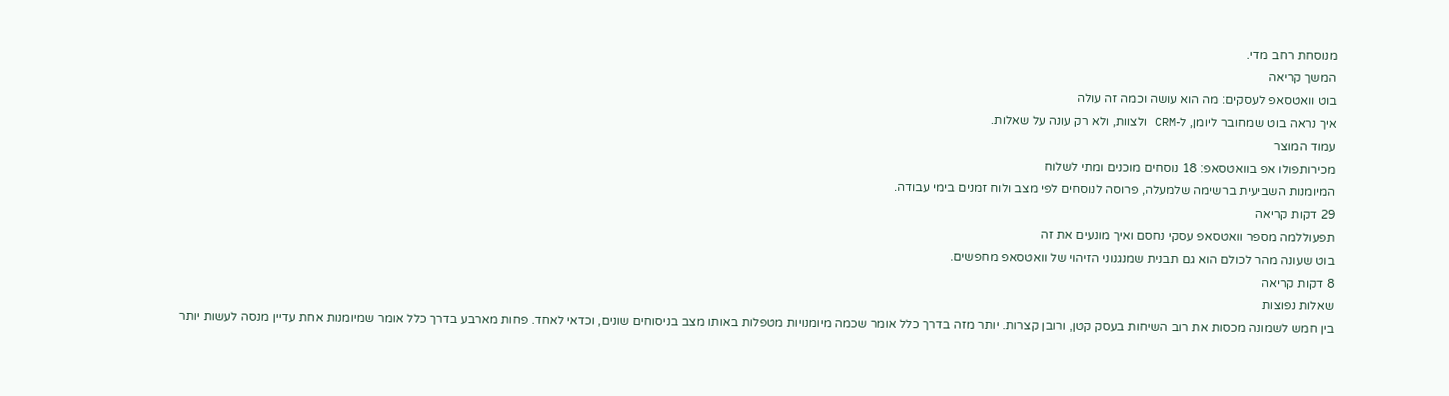מנוסחת רחב מדי.
המשך קריאה
בוט וואטסאפ לעסקים: מה הוא עושה וכמה זה עולה
איך נראה בוט שמחובר ליומן, ל-CRM ולצוות, ולא רק עונה על שאלות.
עמוד המוצר
מכירותפולו אפ בוואטסאפ: 18 נוסחים מוכנים ומתי לשלוח
המיומנות השביעית ברשימה שלמעלה, פרוסה לנוסחים לפי מצב ולוח זמנים בימי עבודה.
29 דקות קריאה
תפעוללמה מספר וואטסאפ עסקי נחסם ואיך מונעים את זה
בוט שעונה מהר לכולם הוא גם תבנית שמנגנוני הזיהוי של וואטסאפ מחפשים.
8 דקות קריאה
שאלות נפוצות
בין חמש לשמונה מכסות את רוב השיחות בעסק קטן, ורובן קצרות. יותר מזה בדרך כלל אומר שכמה מיומנויות מטפלות באותו מצב בניסוחים שונים, וכדאי לאחד. פחות מארבע בדרך כלל אומר שמיומנות אחת עדיין מנסה לעשות יותר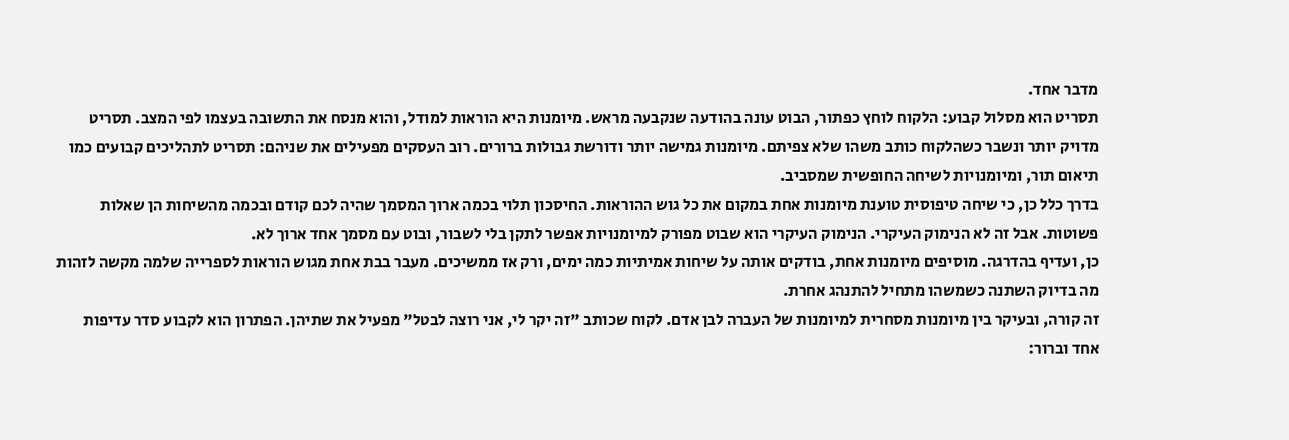מדבר אחד.
תסריט הוא מסלול קבוע: הלקוח לוחץ כפתור, הבוט עונה בהודעה שנקבעה מראש. מיומנות היא הוראות למודל, והוא מנסח את התשובה בעצמו לפי המצב. תסריט מדויק יותר ונשבר כשהלקוח כותב משהו שלא צפיתם. מיומנות גמישה יותר ודורשת גבולות ברורים. רוב העסקים מפעילים את שניהם: תסריט לתהליכים קבועים כמו תיאום תור, ומיומנויות לשיחה החופשית שמסביב.
בדרך כלל כן, כי שיחה טיפוסית טוענת מיומנות אחת במקום את כל גוש ההוראות. החיסכון תלוי בכמה ארוך המסמך שהיה לכם קודם ובכמה מהשיחות הן שאלות פשוטות. אבל זה לא הנימוק העיקרי. הנימוק העיקרי הוא שבוט מפורק למיומנויות אפשר לתקן בלי לשבור, ובוט עם מסמך אחד ארוך לא.
כן, ועדיף בהדרגה. מוסיפים מיומנות אחת, בודקים אותה על שיחות אמיתיות כמה ימים, ורק אז ממשיכים. מעבר בבת אחת מגוש הוראות לספרייה שלמה מקשה לזהות מה בדיוק השתנה כשמשהו מתחיל להתנהג אחרת.
זה קורה, ובעיקר בין מיומנות מסחרית למיומנות של העברה לבן אדם. לקוח שכותב "זה יקר לי, אני רוצה לבטל" מפעיל את שתיהן. הפתרון הוא לקבוע סדר עדיפות אחד וברור: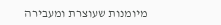מיומנות שעוצרת ומעבירה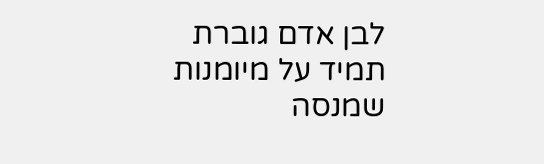לבן אדם גוברת תמיד על מיומנות שמנסה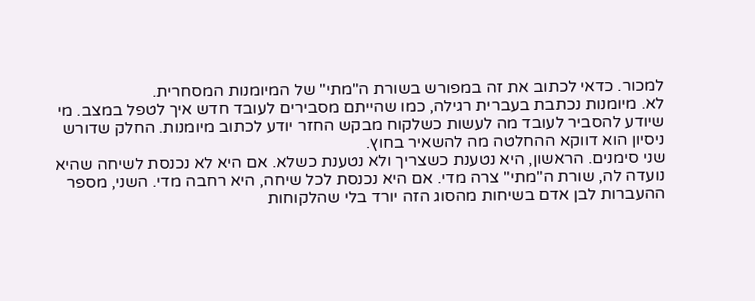למכור. כדאי לכתוב את זה במפורש בשורת ה"מתי" של המיומנות המסחרית.
לא. מיומנות נכתבת בעברית רגילה, כמו שהייתם מסבירים לעובד חדש איך לטפל במצב. מי שיודע להסביר לעובד מה לעשות כשלקוח מבקש החזר יודע לכתוב מיומנות. החלק שדורש ניסיון הוא דווקא ההחלטה מה להשאיר בחוץ.
שני סימנים. הראשון, היא נטענת כשצריך ולא נטענת כשלא. אם היא לא נכנסת לשיחה שהיא נועדה לה, שורת ה"מתי" צרה מדי. אם היא נכנסת לכל שיחה, היא רחבה מדי. השני, מספר ההעברות לבן אדם בשיחות מהסוג הזה יורד בלי שהלקוחות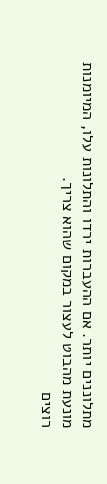מתלוננים יותר. אם ההעברות ירדו והתלונות עלו, המיומנות מונעת מהבוט לעצור במקום שהוא צריך.
רוצים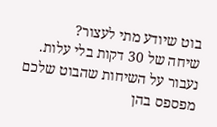בוט שיודע מתי לעצור?
שיחה של 30 דקות בלי עלות. נעבור על השיחות שהבוט שלכם מפספס בהן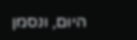היום, ונסמן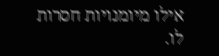אילו מיומנויות חסרות לו.